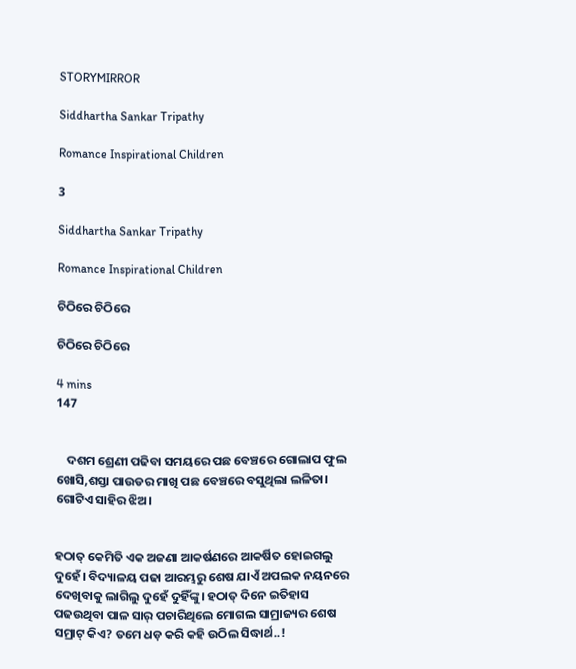STORYMIRROR

Siddhartha Sankar Tripathy

Romance Inspirational Children

3

Siddhartha Sankar Tripathy

Romance Inspirational Children

ଚିଠିରେ ଚିଠିରେ

ଚିଠିରେ ଚିଠିରେ

4 mins
147


    ଦଶମ ଶ୍ରେଣୀ ପଢିବା ସମୟରେ ପଛ ବେଞ୍ଚରେ ଗୋଲାପ ଫୁଲ ଖୋସି,ଶସ୍ତା ପାଉଡର ମାଖି ପଛ ବେଞ୍ଚରେ ବସୁଥିଲା ଲଳିତା। ଗୋଟିଏ ସାହିର ଝିଅ।


ହଠାତ୍ କେମିତି ଏକ ଅଜଣା ଆକର୍ଷଣରେ ଆକର୍ଷିତ ହୋଇଗଲୁ ଦୁହେଁ। ବିଦ୍ୟାଳୟ ପଢା ଆରମ୍ଭରୁ ଶେଷ ଯାଏଁ ଅପଲକ ନୟନରେ ଦେଖିବାକୁ ଲାଗିଲୁ ଦୁହେଁ ଦୁହିଁଙ୍କୁ। ହଠାତ୍ ଦିନେ ଇତିହାସ ପଢଉଥିବା ପାଳ ସାର୍ ପଚାରିଥିଲେ ମୋଗଲ ସାମ୍ରାଜ୍ୟର ଶେଷ ସମ୍ରାଟ୍ କିଏ? ତମେ ଧଡ଼ କରି କହି ଉଠିଲ ସିଦ୍ଧାର୍ଥ..!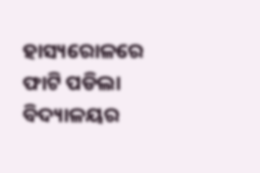ହାସ୍ୟରୋଳରେ ଫାଟି ପଡିଲା ବିଦ୍ୟାଳୟର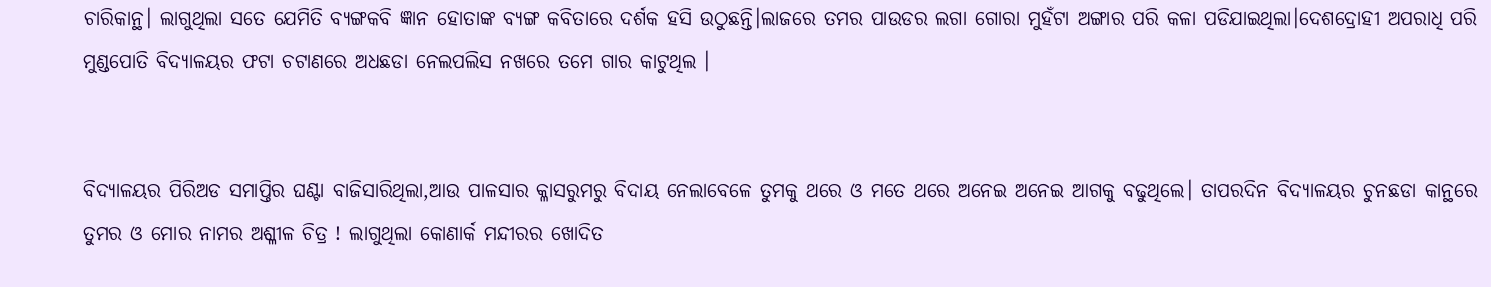ଚାରିକାନ୍ଥ। ଲାଗୁଥିଲା ସତେ ଯେମିତି ବ୍ୟଙ୍ଗକବି ଜ୍ଞାନ ହୋତାଙ୍କ ବ୍ୟଙ୍ଗ କବିତାରେ ଦର୍ଶକ ହସି ଉଠୁଛନ୍ତି।ଲାଜରେ ତମର ପାଉଡର ଲଗା ଗୋରା ମୁହଁଟା ଅଙ୍ଗାର ପରି କଳା ପଡିଯାଇଥିଲା।ଦେଶଦ୍ରୋହୀ ଅପରାଧି ପରି ମୁଣ୍ଡପୋତି ବିଦ୍ୟାଳୟର ଫଟା ଚଟାଣରେ ଅଧଛଡା ନେଲପଲିସ ନଖରେ ତମେ ଗାର କାଟୁଥିଲ ।


ବିଦ୍ୟାଳୟର ପିରିଅଡ ସମାପ୍ତିର ଘଣ୍ଟା ବାଜିସାରିଥିଲା,ଆଉ ପାଳସାର କ୍ଳାସରୁମରୁ ବିଦାୟ ନେଲାବେଳେ ତୁମକୁ ଥରେ ଓ ମତେ ଥରେ ଅନେଇ ଅନେଇ ଆଗକୁ ବଢୁଥିଲେ। ତାପରଦିନ ବିଦ୍ୟାଳୟର ଚୁନଛଡା କାନ୍ଥରେ ତୁମର ଓ ମୋର ନାମର ଅଶ୍ଳୀଳ ଚିତ୍ର ! ଲାଗୁଥିଲା କୋଣାର୍କ ମନ୍ଦୀରର ଖୋଦିତ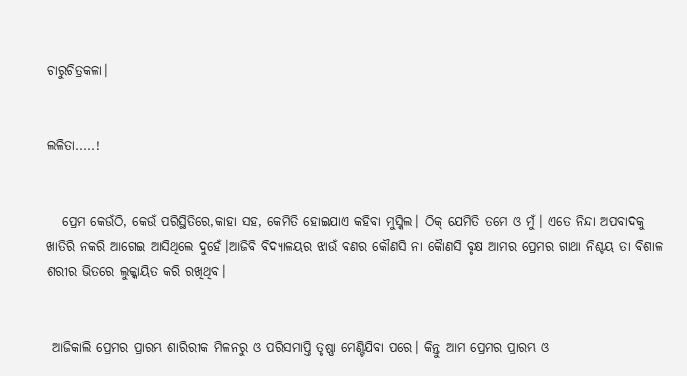ଚାରୁଚିତ୍ରକଳା।


ଲଳିତା.....!


   ପ୍ରେମ କେଉଁଠି, କେଉଁ ପରିସ୍ଥିତିରେ,କାହା ସହ, କେମିତି ହୋଇଯାଏ କହିବା ମୁସ୍କିଲ। ଠିକ୍ ଯେମିତି ତମେ ଓ ମୁଁ। ଏତେ ନିନ୍ଦା ଅପବାଦକୁ ଖାତିରି ନକରି ଆଗେଇ ଆସିଥିଲେ ଦୁହେଁ।ଆଜିବି ବିଦ୍ୟାଳୟର ଝାଉଁ ବଣର କୌଣସି ନା କୈାଣସି ବୃକ୍ଷ ଆମର ପ୍ରେମର ଗାଥା ନିଶ୍ଚୟ ତା ବିଶାଳ ଶରୀର ଭିତରେ ଲୁକ୍କାୟିତ କରି ରଖିଥିବ।


 ଆଜିକାଲି ପ୍ରେମର ପ୍ରାରମ୍ଭ ଶାରିରୀକ ମିଳନରୁ ଓ ପରିସମାପ୍ତି ତୃଷ୍ଣା ମେଣ୍ଟିଯିବା ପରେ। କିନ୍ତୁ ଆମ ପ୍ରେମର ପ୍ରାରମ୍ଭ ଓ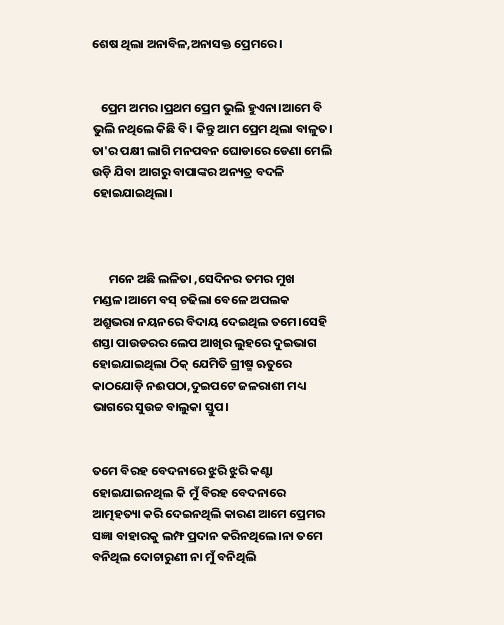ଶେଷ ଥିଲା ଅନାବିଳ,ଅନାସକ୍ତ ପ୍ରେମରେ।


   ପ୍ରେମ ଅମର।ପ୍ରଥମ ପ୍ରେମ ଭୁଲି ହୁଏନା।ଆମେ ବି ଭୁଲି ନଥିଲେ କିଛି ବି। କିନ୍ତୁ ଆମ ପ୍ରେମ ଥିଲା ବାଳୁତ। ତା'ର ପକ୍ଷୀ ଲାଗି ମନପବନ ଘୋଡାରେ ଡେଣା ମେଲି ଉଡ଼ି ଯିବା ଆଗରୁ ବାପାଙ୍କର ଅନ୍ୟତ୍ର ବଦଳି ହୋଇଯାଇଥିଲା।



      ମନେ ଅଛି ଲଳିତା ,ସେଦିନର ତମର ମୁଖ ମଣ୍ଡଳ।ଆମେ ବସ୍ ଚଢିଲା ବେଳେ ଅପଲକ ଅଶ୍ରୁଭରା ନୟନରେ ବିଦାୟ ଦେଇଥିଲ ତମେ।ସେହି ଶସ୍ତା ପାଉଡରର ଲେପ ଆଖିର ଲୁହରେ ଦୁଇଭାଗ ହୋଇଯାଇଥିଲା ଠିକ୍ ଯେମିତି ଗ୍ରୀଷ୍ମ ଋତୁରେ କାଠଯୋଡ଼ି ନଈପଠା,ଦୁଇପଟେ ଜଳରାଶୀ ମଧ୍ୟ ଭାଗରେ ସୁଉଚ୍ଚ ବାଲୁକା ସ୍ତୁପ।


ତମେ ବିରହ ବେଦନାରେ ଝୁରି ଝୁରି କଣ୍ଟା ହୋଇଯାଇନଥିଲ କି ମୁଁ ବିରହ ବେଦନାରେ ଆତ୍ମହତ୍ୟା କରି ଦେଇନଥିଲି କାରଣ ଆମେ ପ୍ରେମର ସଜ୍ଞା ବାହାରକୁ ଲମ୍ଫ ପ୍ରଦାନ କରିନଥିଲେ।ନା ତମେ ବନିଥିଲ ଦୋଚାରୁଣୀ ନା ମୁଁ ବନିଥିଲି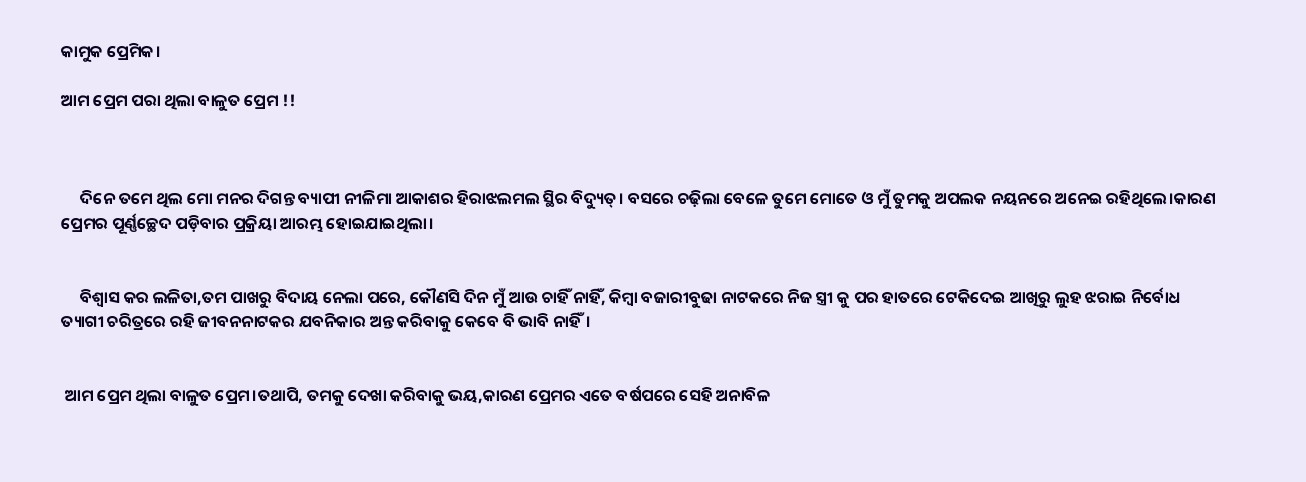କାମୁକ ପ୍ରେମିକ।

ଆମ ପ୍ରେମ ପରା ଥିଲା ବାଳୁତ ପ୍ରେମ !!



     ଦିନେ ତମେ ଥିଲ ମୋ ମନର ଦିଗନ୍ତ ବ୍ୟାପୀ ନୀଳିମା ଆକାଶର ହିରାଝଲମଲ ସ୍ଥିର ବିଦ୍ୟୁତ୍। ବସରେ ଚଢ଼ିଲା ବେଳେ ତୁମେ ମୋତେ ଓ ମୁଁ ତୁମକୁ ଅପଲକ ନୟନରେ ଅନେଇ ରହିଥିଲେ।କାରଣ ପ୍ରେମର ପୂର୍ଣ୍ଣଚ୍ଛେଦ ପଡ଼ିବାର ପ୍ରକ୍ରିୟା ଆରମ୍ଭ ହୋଇଯାଇଥିଲା।


     ବିଶ୍ୱାସ କର ଲଳିତା,ତମ ପାଖରୁ ବିଦାୟ ନେଲା ପରେ, କୌଣସି ଦିନ ମୁଁ ଆଉ ଚାହିଁ ନାହିଁ, କିମ୍ବା ବଜାରୀବୁଢା ନାଟକରେ ନିଜ ସ୍ତ୍ରୀ କୁ ପର ହାତରେ ଟେକିଦେଇ ଆଖିରୁ ଲୁହ ଝରାଇ ନିର୍ବୋଧ ତ୍ୟାଗୀ ଚରିତ୍ରରେ ରହି ଜୀବନନାଟକର ଯବନିକାର ଅନ୍ତ କରିବାକୁ କେବେ ବି ଭାବି ନାହିଁ।


 ଆମ ପ୍ରେମ ଥିଲା ବାଳୁତ ପ୍ରେମ।ତଥାପି, ତମକୁ ଦେଖା କରିବାକୁ ଭୟ,କାରଣ ପ୍ରେମର ଏତେ ବର୍ଷପରେ ସେହି ଅନାବିଳ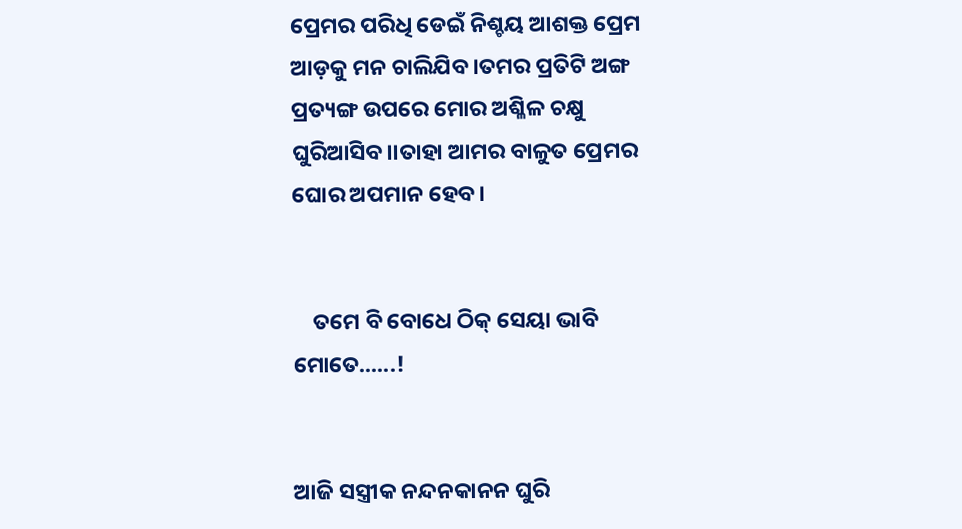ପ୍ରେମର ପରିଧି ଡେଇଁ ନିଶ୍ଚୟ ଆଶକ୍ତ ପ୍ରେମ ଆଡ଼କୁ ମନ ଚାଲିଯିବ।ତମର ପ୍ରତିଟି ଅଙ୍ଗ ପ୍ରତ୍ୟଙ୍ଗ ଉପରେ ମୋର ଅଶ୍ଳିଳ ଚକ୍ଷୁ ଘୁରିଆସିବ।।ତାହା ଆମର ବାଳୁତ ପ୍ରେମର ଘୋର ଅପମାନ ହେବ।


    ତମେ ବି ବୋଧେ ଠିକ୍ ସେୟା ଭାବି ମୋତେ......!


ଆଜି ସସ୍ତ୍ରୀକ ନନ୍ଦନକାନନ ଘୁରି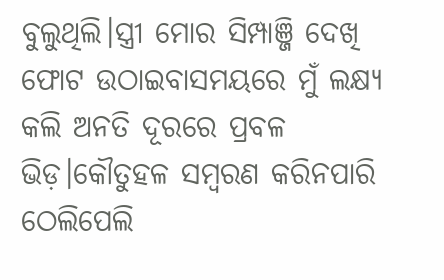ବୁଲୁଥିଲି।ସ୍ତ୍ରୀ ମୋର ସିମ୍ପାଞ୍ଜି ଦେଖି ଫୋଟ ଉଠାଇବାସମୟରେ ମୁଁ ଲକ୍ଷ୍ୟ କଲି ଅନତି ଦୂରରେ ପ୍ରବଳ ଭିଡ଼।କୌତୁହଳ ସମ୍ୱରଣ କରିନପାରି ଠେଲିପେଲି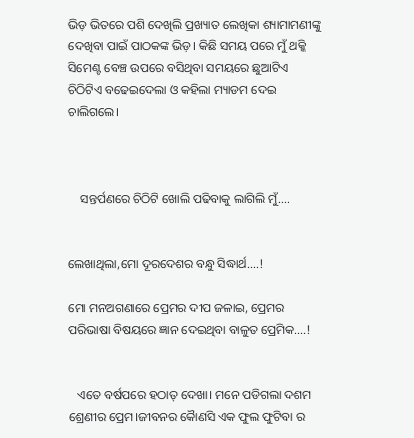ଭିଡ଼ ଭିତରେ ପଶି ଦେଖିଲି ପ୍ରଖ୍ୟାତ ଲେଖିକା ଶ୍ୟାମାମଣୀଙ୍କୁ ଦେଖିବା ପାଇଁ ପାଠକଙ୍କ ଭିଡ଼। କିଛି ସମୟ ପରେ ମୁଁ ଥକ୍କି ସିମେଣ୍ଟ ବେଞ୍ଚ ଉପରେ ବସିଥିବା ସମୟରେ ଛୁଆଟିଏ ଚିଠିଟିଏ ବଢେଇଦେଲା ଓ କହିଲା ମ୍ୟାଡମ ଦେଇ ଚାଲିଗଲେ।



    ସନ୍ତର୍ପଣରେ ଚିଠିଟି ଖୋଲି ପଢିବାକୁ ଲାଗିଲି ମୁଁ....


ଲେଖାଥିଲା,ମୋ ଦୂରଦେଶର ବନ୍ଧୁ ସିଦ୍ଧାର୍ଥ....!

ମୋ ମନଅଗଣାରେ ପ୍ରେମର ଦୀପ ଜଳାଇ, ପ୍ରେମର ପରିଭାଷା ବିଷୟରେ ଜ୍ଞାନ ଦେଇଥିବା ବାଳୁତ ପ୍ରେମିକ....!


   ଏତେ ବର୍ଷପରେ ହଠାତ୍ ଦେଖା। ମନେ ପଡିଗଲା ଦଶମ ଶ୍ରେଣୀର ପ୍ରେମ।ଜୀବନର କୈାଣସି ଏକ ଫୁଲ ଫୁଟିବା ର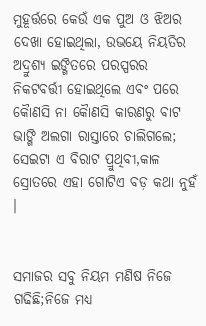ମୁହୂର୍ତ୍ତରେ କେଉଁ ଏକ ପୁଅ ଓ ଝିଅର ଦେଖା ହୋଇଥିଲା, ଉଭୟେ ନିୟତିର ଅଦ୍ରୁଶ୍ୟ ଇଙ୍ଗିତରେ ପରସ୍ପରର ନିକଟବର୍ତ୍ତୀ ହୋଇଥିଲେ ଏବଂ ପରେ କୈାଣସି ନା କୈାଣସି କାରଣରୁ ବାଟ ଭାଙ୍ଗି ଅଲଗା ରାସ୍ତାରେ ଚାଲିଗଲେ; ସେଇଟା ଏ ବିରାଟ ପ୍ରୁଥିବୀ,କାଳ ସ୍ରୋତରେ ଏହା ଗୋଟିଏ ବଡ଼ କଥା ନୁହଁ ।


ସମାଜର ସବୁ ନିୟମ ମଣିଷ ନିଜେ ଗଢିଛି;ନିଜେ ମଧ୍ୟ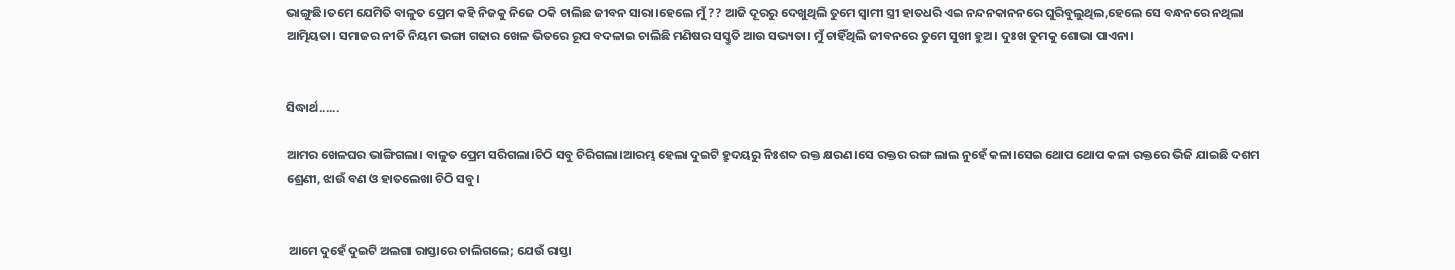ଭାଙ୍ଗୁଛି।ତମେ ଯେମିତି ବାଳୁତ ପ୍ରେମ କହି ନିଜକୁ ନିଜେ ଠକି ଚାଲିଛ ଜୀବନ ସାରା।ହେଲେ ମୁଁ ?? ଆଜି ଦୂରରୁ ଦେଖୁଥିଲି ତୁମେ ସ୍ୱାମୀ ସ୍ତ୍ରୀ ହାତଧରି ଏଇ ନନ୍ଦନକାନନରେ ଘୁରିବୁଲୁଥିଲ,ହେଲେ ସେ ବନ୍ଧନରେ ନଥିଲା ଆତ୍ମିୟତା। ସମାଜର ନୀତି ନିୟମ ଭଙ୍ଗା ଗଢାର ଖେଳ ଭିତରେ ରୂପ ବଦଳାଇ ଚାଲିଛି ମଣିଷର ସସ୍କ୍ରୁତି ଆଉ ସଭ୍ୟତା। ମୁଁ ଚାହିଁଥିଲି ଜୀବନରେ ତୁମେ ସୁଖୀ ହୁଅ। ଦୁଃଖ ତୁମକୁ ଶୋଭା ପାଏନା।


ସିଦ୍ଧାର୍ଥ......

ଆମର ଖେଳଘର ଭାଙ୍ଗିଗଲା। ବାଳୁତ ପ୍ରେମ ସରିଗଲା।ଚିଠି ସବୁ ଚିରିଗଲା।ଆରମ୍ଭ ହେଲା ଦୁଇଟି ହ୍ରୁଦୟରୁ ନିଃଶବ୍ଦ ରକ୍ତ କ୍ଷରଣ।ସେ ରକ୍ତର ରଙ୍ଗ ଲାଲ ନୁହେଁ କଳା।ସେଇ ଥୋପ ଥୋପ କଳା ରକ୍ତରେ ଭିଜି ଯାଇଛି ଦଶମ ଶ୍ରେଣୀ, ଝାଉଁ ବଣ ଓ ହାତଲେଖା ଚିଠି ସବୁ।


 ଆମେ ଦୁହେଁ ଦୁଇଟି ଅଲଗା ରାସ୍ତାରେ ଚାଲିଗଲେ; ଯେଉଁ ରାସ୍ତା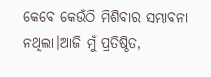କେବେ କେଉଁଠି ମିଶିବାର ସମ୍ଭାବନା ନଥିଲା।ଆଜି ମୁଁ ପ୍ରତିଷ୍ଠିତ,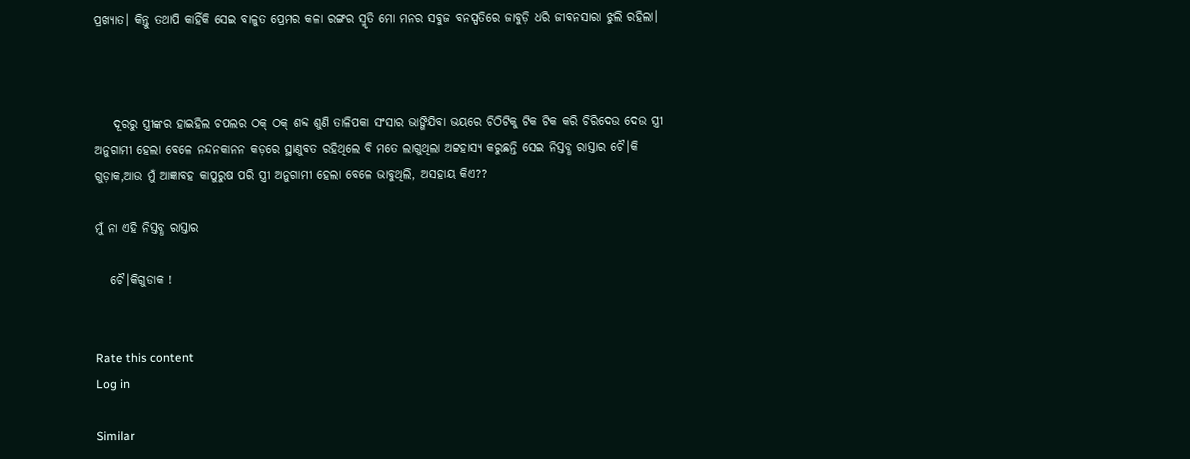ପ୍ରଖ୍ୟାତ। କିନ୍ତୁ ତଥାପି କାହିଁକି ସେଇ ବାଳୁତ ପ୍ରେମର କଳା ରଙ୍ଗର ସ୍ମୃତି ମୋ ମନର ସବୁଜ ବନସ୍ପତିରେ ଜାବୁଡ଼ି ଧରି ଜୀବନସାରା ଝୁଲି ରହିଲା।



    ଦୂରରୁ ସ୍ତ୍ରୀଙ୍କର ହାଇହିଲ ଚପଲର ଠକ୍ ଠକ୍ ଶବ୍ଦ ଶୁଣି ତାଳିପକା ସଂସାର ଭାଙ୍ଗିଯିବା ଭୟରେ ଚିଠିଟିକୁ ଟିକ ଟିକ କରି ଚିରିଦେଉ ଦେଉ ସ୍ତ୍ରୀ ଅନୁଗାମୀ ହେଲା ବେଳେ ନନ୍ଦନକାନନ କଡ଼ରେ ସ୍ଥାଣୁବତ ରହିଥିଲେ ବି ମତେ ଲାଗୁଥିଲା ଅଟ୍ଟହାସ୍ୟ କରୁଛନ୍ତି ସେଇ ନିସ୍ତବ୍ଧ ରାସ୍ତାର ଚୈ।କି ଗୁଡ଼ାକ,ଆଉ ମୁଁ ଆଜ୍ଞାବହ କାପୁରୁଷ ପରି ସ୍ତ୍ରୀ ଅନୁଗାମୀ ହେଲା ବେଳେ ଭାବୁଥିଲି, ଅସହାୟ କିଏ??

ମୁଁ ନା ଏହି ନିସ୍ତବ୍ଧ ରାସ୍ତାର

   ଚୈ।କିଗୁଡାକ !


Rate this content
Log in

Similar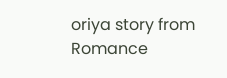oriya story from Romance